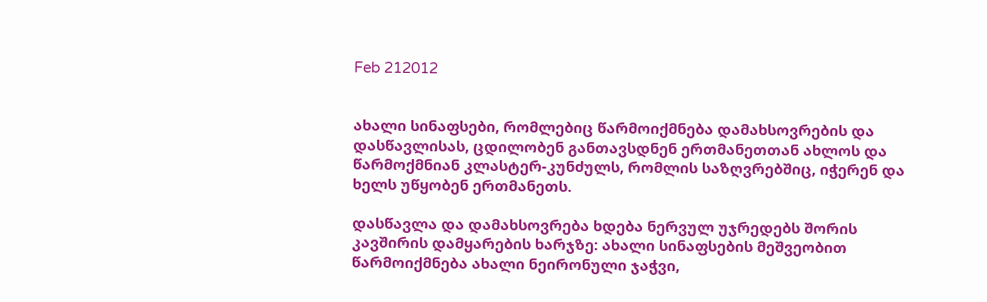Feb 212012


ახალი სინაფსები, რომლებიც წარმოიქმნება დამახსოვრების და დასწავლისას, ცდილობენ განთავსდნენ ერთმანეთთან ახლოს და წარმოქმნიან კლასტერ-კუნძულს, რომლის საზღვრებშიც, იჭერენ და ხელს უწყობენ ერთმანეთს.

დასწავლა და დამახსოვრება ხდება ნერვულ უჯრედებს შორის კავშირის დამყარების ხარჯზე: ახალი სინაფსების მეშვეობით წარმოიქმნება ახალი ნეირონული ჯაჭვი,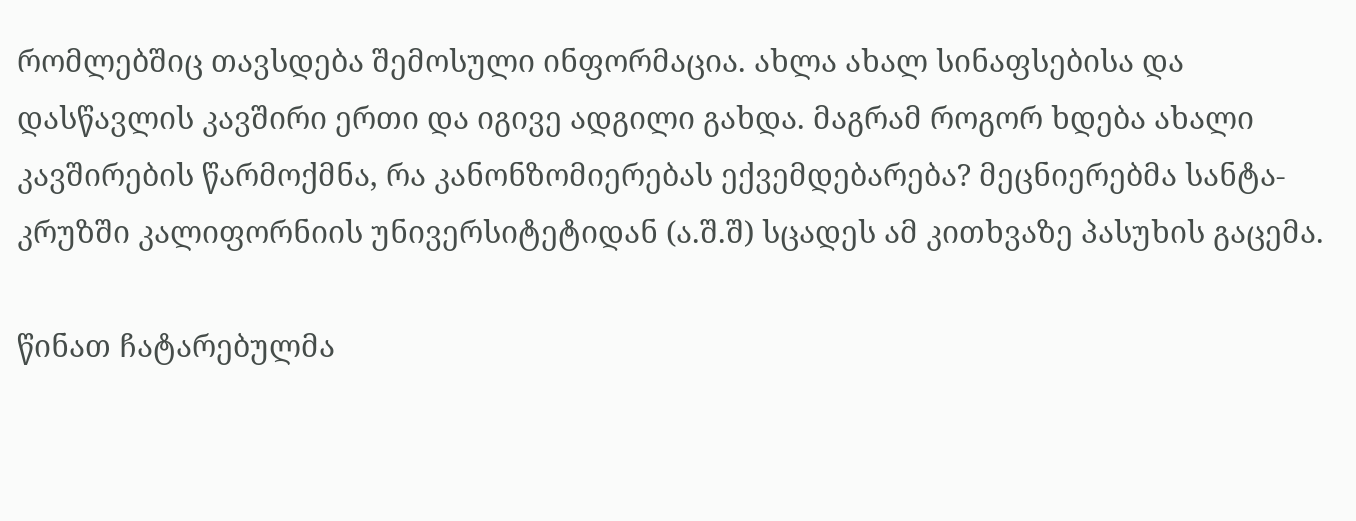რომლებშიც თავსდება შემოსული ინფორმაცია. ახლა ახალ სინაფსებისა და დასწავლის კავშირი ერთი და იგივე ადგილი გახდა. მაგრამ როგორ ხდება ახალი კავშირების წარმოქმნა, რა კანონზომიერებას ექვემდებარება? მეცნიერებმა სანტა-კრუზში კალიფორნიის უნივერსიტეტიდან (ა.შ.შ) სცადეს ამ კითხვაზე პასუხის გაცემა.

წინათ ჩატარებულმა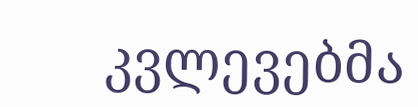კვლევებმა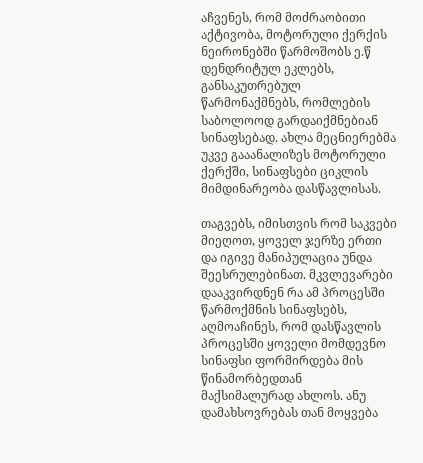აჩვენეს, რომ მოძრაობითი აქტივობა, მოტორული ქერქის ნეირონებში წარმოშობს ე.წ დენდრიტულ ეკლებს, განსაკუთრებულ წარმონაქმნებს, რომლების საბოლოოდ გარდაიქმნებიან სინაფსებად. ახლა მეცნიერებმა უკვე გააანალიზეს მოტორული ქერქში, სინაფსები ციკლის მიმდინარეობა დასწავლისას.

თაგვებს, იმისთვის რომ საკვები მიეღოთ, ყოველ ჯერზე ერთი და იგივე მანიპულაცია უნდა შეესრულებინათ. მკვლევარები დააკვირდნენ რა ამ პროცესში წარმოქმნის სინაფსებს, აღმოაჩინეს, რომ დასწავლის პროცესში ყოველი მომდევნო სინაფსი ფორმირდება მის წინამორბედთან მაქსიმალურად ახლოს. ანუ დამახსოვრებას თან მოყვება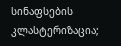სინაფსების კლასტერიზაცია;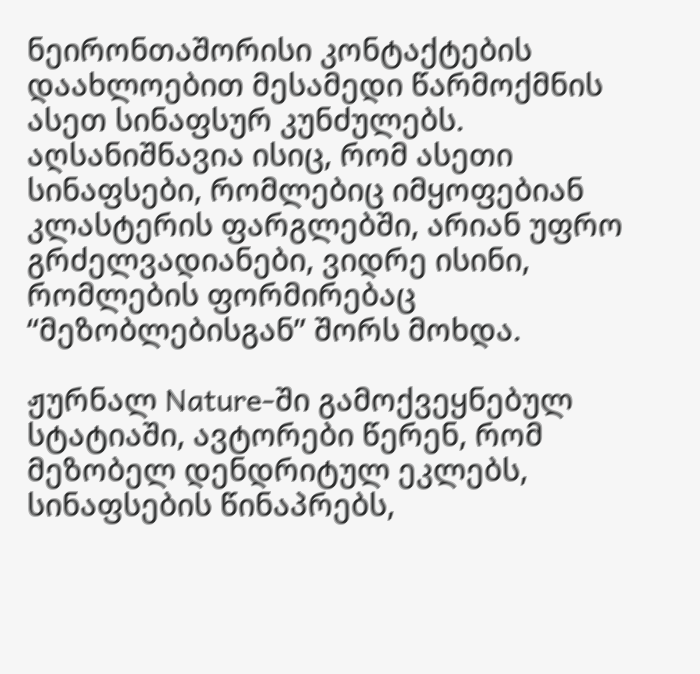ნეირონთაშორისი კონტაქტების დაახლოებით მესამედი წარმოქმნის ასეთ სინაფსურ კუნძულებს. აღსანიშნავია ისიც, რომ ასეთი სინაფსები, რომლებიც იმყოფებიან კლასტერის ფარგლებში, არიან უფრო გრძელვადიანები, ვიდრე ისინი, რომლების ფორმირებაც “მეზობლებისგან” შორს მოხდა.

ჟურნალ Nature-ში გამოქვეყნებულ სტატიაში, ავტორები წერენ, რომ მეზობელ დენდრიტულ ეკლებს, სინაფსების წინაპრებს,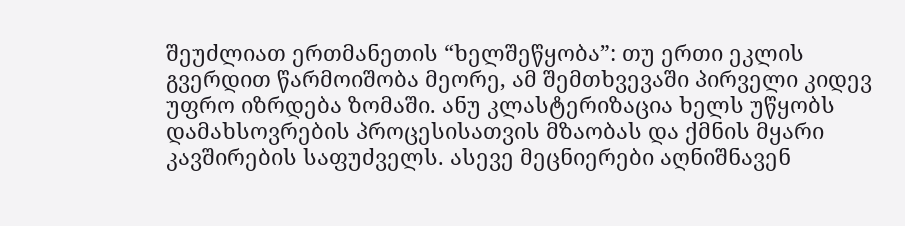შეუძლიათ ერთმანეთის “ხელშეწყობა”: თუ ერთი ეკლის გვერდით წარმოიშობა მეორე, ამ შემთხვევაში პირველი კიდევ უფრო იზრდება ზომაში. ანუ კლასტერიზაცია ხელს უწყობს დამახსოვრების პროცესისათვის მზაობას და ქმნის მყარი კავშირების საფუძველს. ასევე მეცნიერები აღნიშნავენ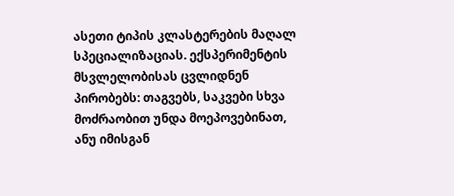ასეთი ტიპის კლასტერების მაღალ სპეციალიზაციას. ექსპერიმენტის მსვლელობისას ცვლიდნენ პირობებს: თაგვებს, საკვები სხვა მოძრაობით უნდა მოეპოვებინათ, ანუ იმისგან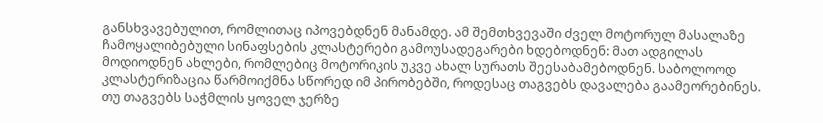განსხვავებულით, რომლითაც იპოვებდნენ მანამდე. ამ შემთხვევაში ძველ მოტორულ მასალაზე ჩამოყალიბებული სინაფსების კლასტერები გამოუსადეგარები ხდებოდნენ: მათ ადგილას მოდიოდნენ ახლები, რომლებიც მოტორიკის უკვე ახალ სურათს შეესაბამებოდნენ. საბოლოოდ კლასტერიზაცია წარმოიქმნა სწორედ იმ პირობებში, როდესაც თაგვებს დავალება გაამეორებინეს. თუ თაგვებს საჭმლის ყოველ ჯერზე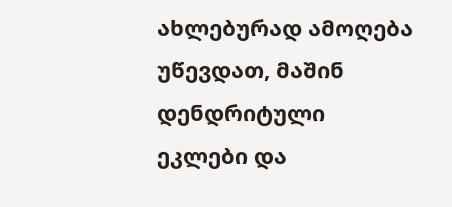ახლებურად ამოღება უწევდათ, მაშინ დენდრიტული ეკლები და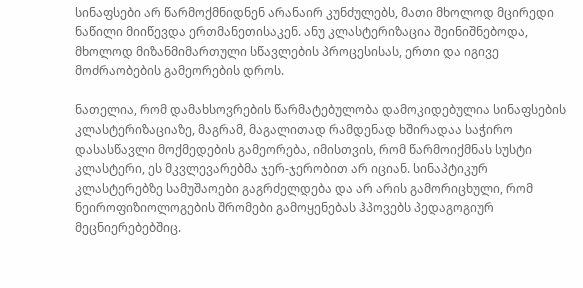სინაფსები არ წარმოქმნიდნენ არანაირ კუნძულებს, მათი მხოლოდ მცირედი ნაწილი მიიწევდა ერთმანეთისაკენ. ანუ კლასტერიზაცია შეინიშნებოდა, მხოლოდ მიზანმიმართული სწავლების პროცესისას, ერთი და იგივე მოძრაობების გამეორების დროს.

ნათელია, რომ დამახსოვრების წარმატებულობა დამოკიდებულია სინაფსების კლასტერიზაციაზე, მაგრამ, მაგალითად რამდენად ხშირადაა საჭირო დასასწავლი მოქმედების გამეორება, იმისთვის, რომ წარმოიქმნას სუსტი კლასტერი, ეს მკვლევარებმა ჯერ-ჯერობით არ იციან. სინაპტიკურ კლასტერებზე სამუშაოები გაგრძელდება და არ არის გამორიცხული, რომ ნეიროფიზიოლოგების შრომები გამოყენებას ჰპოვებს პედაგოგიურ მეცნიერებებშიც.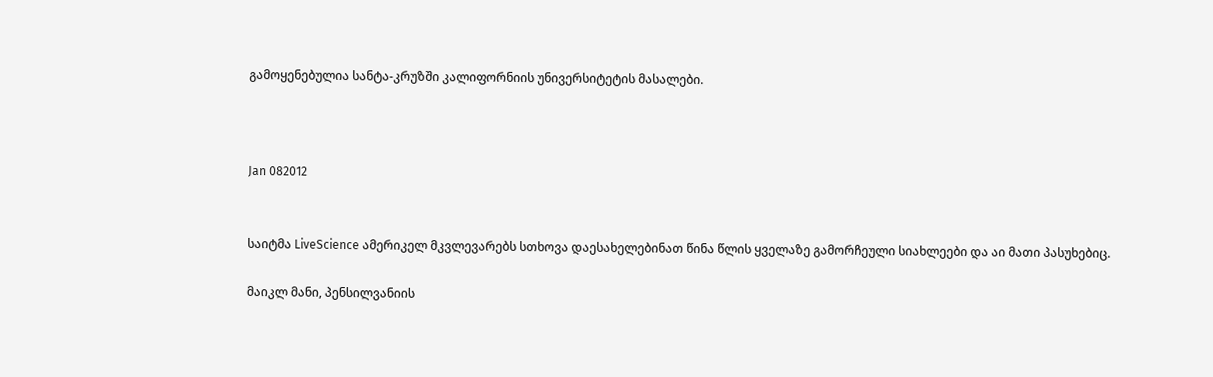გამოყენებულია სანტა-კრუზში კალიფორნიის უნივერსიტეტის მასალები.



Jan 082012


საიტმა LiveScience ამერიკელ მკვლევარებს სთხოვა დაესახელებინათ წინა წლის ყველაზე გამორჩეული სიახლეები და აი მათი პასუხებიც.

მაიკლ მანი, პენსილვანიის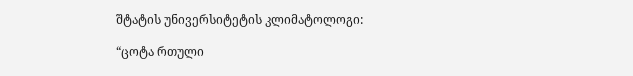შტატის უნივერსიტეტის კლიმატოლოგი:

“ცოტა რთული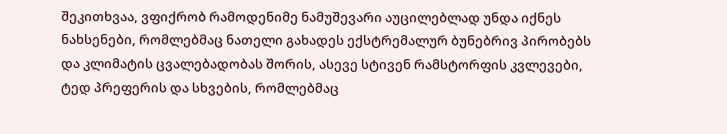შეკითხვაა, ვფიქრობ რამოდენიმე ნამუშევარი აუცილებლად უნდა იქნეს ნახსენები, რომლებმაც ნათელი გახადეს ექსტრემალურ ბუნებრივ პირობებს  და კლიმატის ცვალებადობას შორის, ასევე სტივენ რამსტორფის კვლევები, ტედ პრეფერის და სხვების, რომლებმაც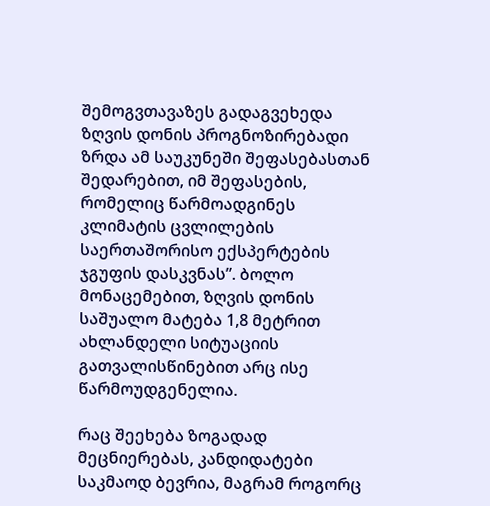შემოგვთავაზეს გადაგვეხედა ზღვის დონის პროგნოზირებადი ზრდა ამ საუკუნეში შეფასებასთან შედარებით, იმ შეფასების, რომელიც წარმოადგინეს კლიმატის ცვლილების საერთაშორისო ექსპერტების ჯგუფის დასკვნას”. ბოლო მონაცემებით, ზღვის დონის საშუალო მატება 1,8 მეტრით ახლანდელი სიტუაციის გათვალისწინებით არც ისე წარმოუდგენელია.

რაც შეეხება ზოგადად მეცნიერებას, კანდიდატები საკმაოდ ბევრია, მაგრამ როგორც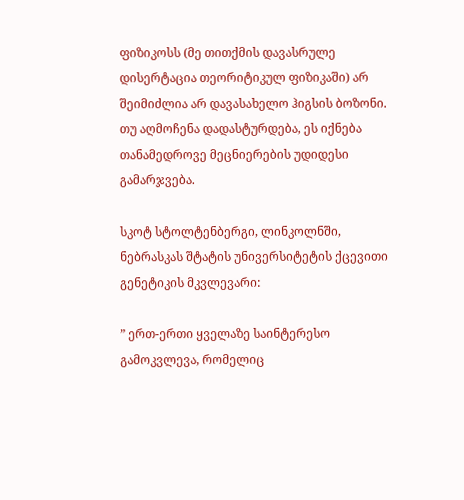ფიზიკოსს (მე თითქმის დავასრულე დისერტაცია თეორიტიკულ ფიზიკაში) არ შეიმიძლია არ დავასახელო ჰიგსის ბოზონი. თუ აღმოჩენა დადასტურდება, ეს იქნება თანამედროვე მეცნიერების უდიდესი გამარჯვება.

სკოტ სტოლტენბერგი, ლინკოლნში, ნებრასკას შტატის უნივერსიტეტის ქცევითი გენეტიკის მკვლევარი:

” ერთ-ერთი ყველაზე საინტერესო გამოკვლევა, რომელიც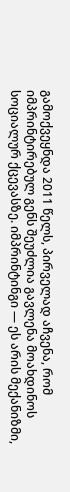გამოქვეყნდა 2011 წელს, პირველად აჩვენა, რომ იმპრინტირებულ გენს შეუძლია გავლენა მოახდინოს სოციალურ ქცევასზე. იმპრინტინგი — ეს არის მექანიზმი,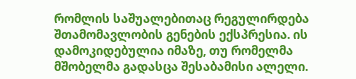რომლის საშუალებითაც რეგულირდება შთამომავლობის გენების ექსპრესია. ის დამოკიდებულია იმაზე, თუ რომელმა მშობელმა გადასცა შესაბამისი ალელი.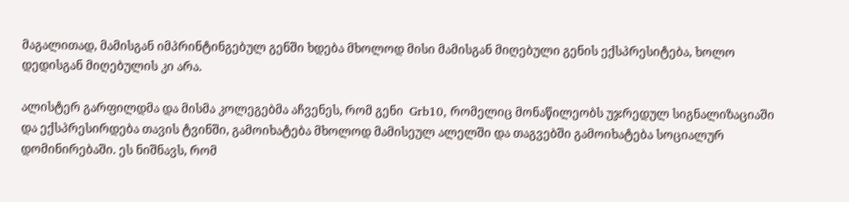მაგალითად, მამისგან იმპრინტინგებულ გენში ხდება მხოლოდ მისი მამისგან მიღებული გენის ექსპრესიტება, ხოლო დედისგან მიღებულის კი არა.

ალისტერ გარფილდმა და მისმა კოლეგებმა აჩვენეს, რომ გენი  Grb10, რომელიც მონაწილეობს უჯრედულ სიგნალიზაციაში და ექსპრესირდება თავის ტვინში, გამოიხატება მხოლოდ მამისეულ ალელში და თაგვებში გამოიხატება სოციალურ დომინირებაში. ეს ნიშნავს, რომ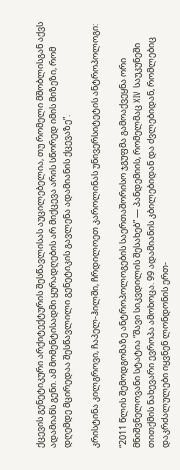ქცევის გენეტიკური არქიტექტურის შესწავლისას აუცილებელია, თუ რომელი მშობლისგან აქვს ადამიანს გენი. ამ მომენტისადმი ყურადღების არ მიქცევა არის სწორედ იმის მიზეზი, რომ დღემდე მცირედაა შესწავლილი გენეტიკის გავლენა ადამიანის ქცევაზე”.

კრისტინა კილგროვი, ჩაპელ-ჰილში, ჩრდილოეთ კაროლინას უნივერსიტეტის ანტროპოლოგი:

“2011 წლის შემოდგომაზე ანტროპოლოგების საერთაშორისო ჯგუფმა გამოაქვეყნა ორი მნიშვნელოვანი სტატია “შავი სიკვდილის შესახებ” — პანდემიის, რომელმაც XIV საუკუნეში თითქმის ნახევარი ევროპა ამოხოცა. 99 ადამიანის კბილებიდან და ძვლებიდან, რომლებიც დაკრძალულები იყვნენ ლონდონის ერთ-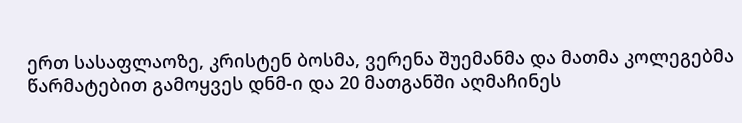ერთ სასაფლაოზე, კრისტენ ბოსმა, ვერენა შუემანმა და მათმა კოლეგებმა წარმატებით გამოყვეს დნმ-ი და 20 მათგანში აღმაჩინეს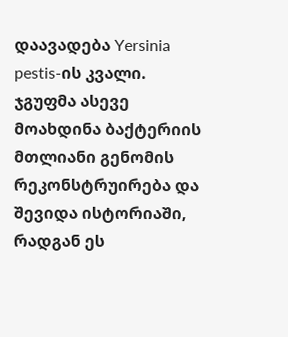დაავადება Yersinia pestis-ის კვალი. ჯგუფმა ასევე მოახდინა ბაქტერიის მთლიანი გენომის რეკონსტრუირება და შევიდა ისტორიაში, რადგან ეს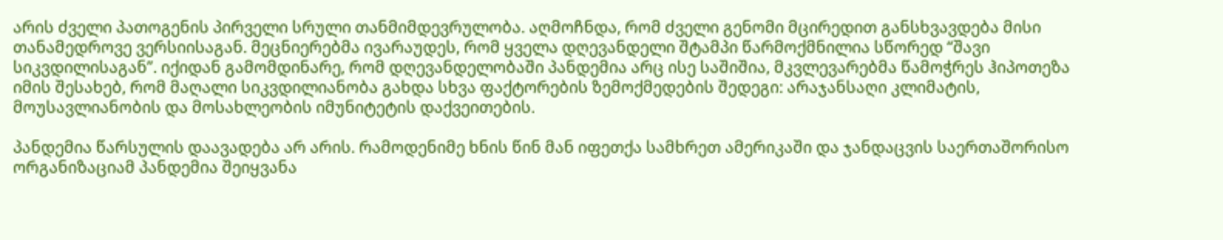არის ძველი პათოგენის პირველი სრული თანმიმდევრულობა. აღმოჩნდა, რომ ძველი გენომი მცირედით განსხვავდება მისი თანამედროვე ვერსიისაგან. მეცნიერებმა ივარაუდეს, რომ ყველა დღევანდელი შტამპი წარმოქმნილია სწორედ “შავი სიკვდილისაგან”. იქიდან გამომდინარე, რომ დღევანდელობაში პანდემია არც ისე საშიშია, მკვლევარებმა წამოჭრეს ჰიპოთეზა იმის შესახებ, რომ მაღალი სიკვდილიანობა გახდა სხვა ფაქტორების ზემოქმედების შედეგი: არაჯანსაღი კლიმატის, მოუსავლიანობის და მოსახლეობის იმუნიტეტის დაქვეითების.

პანდემია წარსულის დაავადება არ არის. რამოდენიმე ხნის წინ მან იფეთქა სამხრეთ ამერიკაში და ჯანდაცვის საერთაშორისო ორგანიზაციამ პანდემია შეიყვანა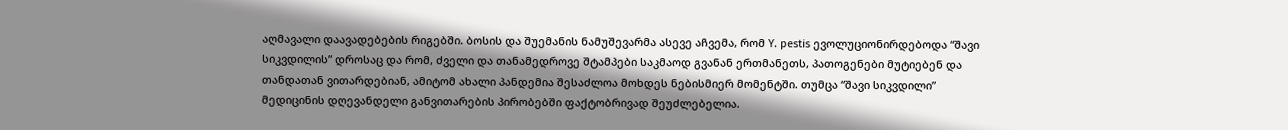აღმავალი დაავადებების რიგებში. ბოსის და შუემანის ნამუშევარმა ასევე აჩვემა, რომ Y. pestis ევოლუციონირდებოდა “შავი სიკვდილის” დროსაც და რომ, ძველი და თანამედროვე შტამპები საკმაოდ გვანან ერთმანეთს, პათოგენები მუტიებენ და თანდათან ვითარდებიან, ამიტომ ახალი პანდემია შესაძლოა მოხდეს ნებისმიერ მომენტში. თუმცა “შავი სიკვდილი” მედიცინის დღევანდელი განვითარების პირობებში ფაქტობრივად შეუძლებელია.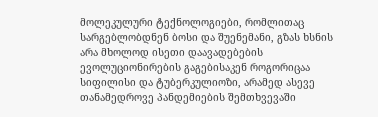მოლეკულური ტექნოლოგიები, რომლითაც სარგებლობდნენ ბოსი და შუენემანი, გზას ხსნის არა მხოლოდ ისეთი დაავადებების ევოლუციონირების გაგებისაკენ როგორიცაა სიფილისი და ტუბერკულიოზი, არამედ ასევე თანამედროვე პანდემიების შემთხვევაში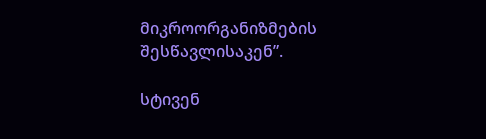მიკროორგანიზმების შესწავლისაკენ”.

სტივენ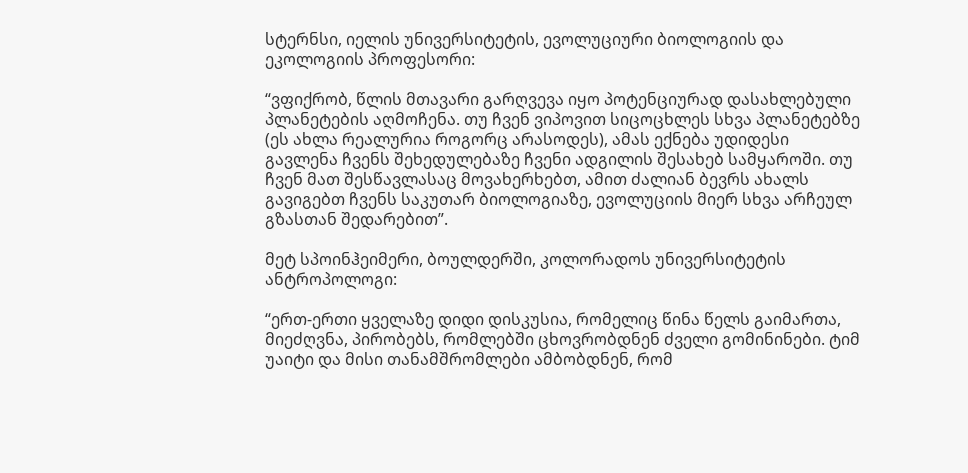სტერნსი, იელის უნივერსიტეტის, ევოლუციური ბიოლოგიის და ეკოლოგიის პროფესორი:

“ვფიქრობ, წლის მთავარი გარღვევა იყო პოტენციურად დასახლებული პლანეტების აღმოჩენა. თუ ჩვენ ვიპოვით სიცოცხლეს სხვა პლანეტებზე (ეს ახლა რეალურია როგორც არასოდეს), ამას ექნება უდიდესი გავლენა ჩვენს შეხედულებაზე ჩვენი ადგილის შესახებ სამყაროში. თუ ჩვენ მათ შესწავლასაც მოვახერხებთ, ამით ძალიან ბევრს ახალს გავიგებთ ჩვენს საკუთარ ბიოლოგიაზე, ევოლუციის მიერ სხვა არჩეულ გზასთან შედარებით”.

მეტ სპოინჰეიმერი, ბოულდერში, კოლორადოს უნივერსიტეტის ანტროპოლოგი:

“ერთ-ერთი ყველაზე დიდი დისკუსია, რომელიც წინა წელს გაიმართა, მიეძღვნა, პირობებს, რომლებში ცხოვრობდნენ ძველი გომინინები. ტიმ უაიტი და მისი თანამშრომლები ამბობდნენ, რომ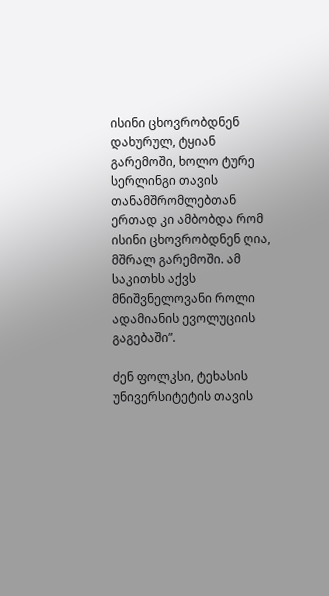ისინი ცხოვრობდნენ დახურულ, ტყიან გარემოში, ხოლო ტურე სერლინგი თავის თანამშრომლებთან ერთად კი ამბობდა რომ ისინი ცხოვრობდნენ ღია, მშრალ გარემოში. ამ საკითხს აქვს მნიშვნელოვანი როლი ადამიანის ევოლუციის გაგებაში”.

ძენ ფოლკსი, ტეხასის უნივერსიტეტის თავის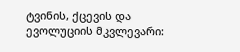ტვინის, ქცევის და ევოლუციის მკვლევარი: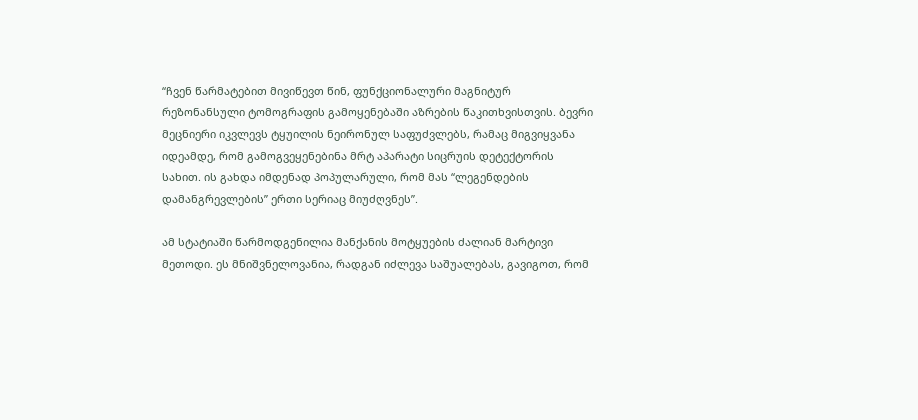“ჩვენ წარმატებით მივიწევთ წინ, ფუნქციონალური მაგნიტურ რეზონანსული ტომოგრაფის გამოყენებაში აზრების წაკითხვისთვის. ბევრი მეცნიერი იკვლევს ტყუილის ნეირონულ საფუძვლებს, რამაც მიგვიყვანა იდეამდე, რომ გამოგვეყენებინა მრტ აპარატი სიცრუის დეტექტორის სახით. ის გახდა იმდენად პოპულარული, რომ მას “ლეგენდების დამანგრევლების” ერთი სერიაც მიუძღვნეს”.

ამ სტატიაში წარმოდგენილია მანქანის მოტყუების ძალიან მარტივი მეთოდი. ეს მნიშვნელოვანია, რადგან იძლევა საშუალებას, გავიგოთ, რომ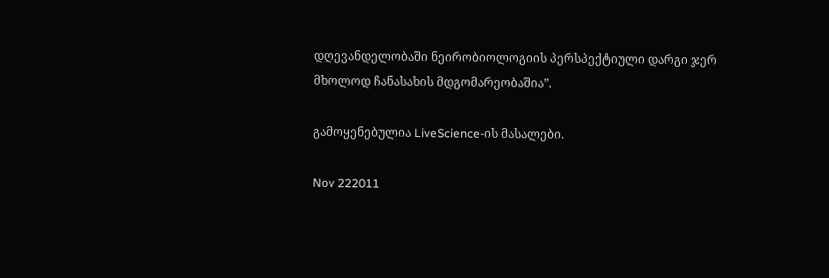დღევანდელობაში ნეირობიოლოგიის პერსპექტიული დარგი ჯერ მხოლოდ ჩანასახის მდგომარეობაშია”.

გამოყენებულია LiveScience-ის მასალები.

Nov 222011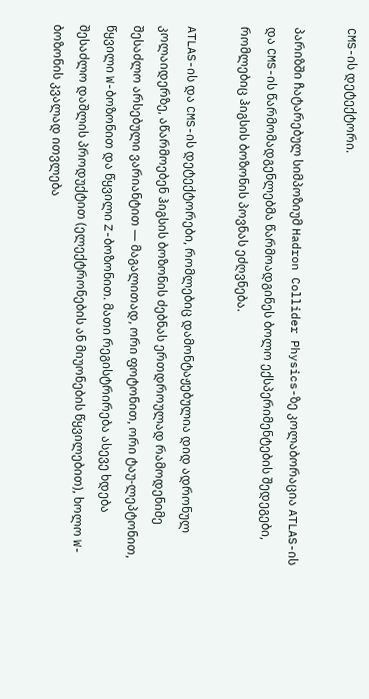CMS-ის დეტექტორი.

პარიზში ჩატარებულ სიმპოზიუმ Hadron Collider Physics-ზე კოლაბორაცია ATLAS-ის და CMS-ის წარმომადგენლებმა წარმოადგინეს ბოლო ექსპერიმენტების შედეგები, რომლებიც ჰიგსის ბოზონის პოვნას ეძღვნება.

ATLAS-ის და CMS-ის დეტექტორები, რომლებიც დამონტაჟებულია დიდ ადრონულ კოლაიდერზე, აწარმოებენ ჰიგსის ბოზონის ძებნას ერთდროულად რამოდენიმე შესაძლო არსებული ვარიანტით — მაგალითად, ორი ფოტონით, ორი ტაუ-ლეპტონით, წყვილი W-ბოზონით და წყვილი Z-ბოზონით. მათი რეგისტრირება ასევე ხდება შესაძლო დაშლის პროდუქტით (ელექტრონების ან მიუონების წყვილებით), ხოლო W-ბოზონის კვალად ითვლება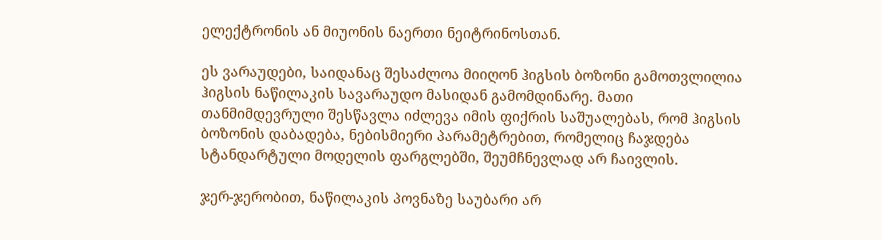ელექტრონის ან მიუონის ნაერთი ნეიტრინოსთან.

ეს ვარაუდები, საიდანაც შესაძლოა მიიღონ ჰიგსის ბოზონი გამოთვლილია ჰიგსის ნაწილაკის სავარაუდო მასიდან გამომდინარე. მათი თანმიმდევრული შესწავლა იძლევა იმის ფიქრის საშუალებას, რომ ჰიგსის ბოზონის დაბადება, ნებისმიერი პარამეტრებით, რომელიც ჩაჯდება სტანდარტული მოდელის ფარგლებში, შეუმჩნევლად არ ჩაივლის.

ჯერ-ჯერობით, ნაწილაკის პოვნაზე საუბარი არ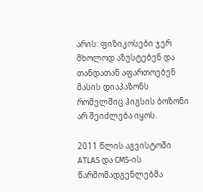არის: ფიზიკოსები ჯერ მხოლოდ აზუსტებენ და თანდათან აფართოებენ მასის დიაპაზონს რომელშიც ჰიგსის ბოზონი არ შეიძლება იყოს.

2011 წლის აგვისტოში ATLAS და CMS-ის წარმომადგენლებმა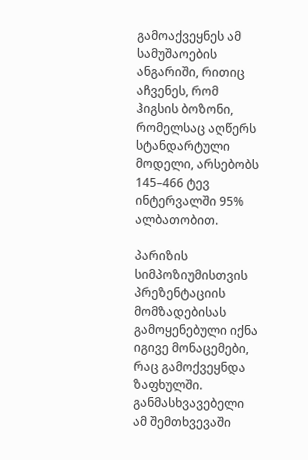გამოაქვეყნეს ამ სამუშაოების ანგარიში, რითიც აჩვენეს, რომ ჰიგსის ბოზონი, რომელსაც აღწერს სტანდარტული მოდელი, არსებობს 145–466 ტევ ინტერვალში 95% ალბათობით.

პარიზის სიმპოზიუმისთვის პრეზენტაციის მომზადებისას გამოყენებული იქნა იგივე მონაცემები, რაც გამოქვეყნდა ზაფხულში. განმასხვავებელი ამ შემთხვევაში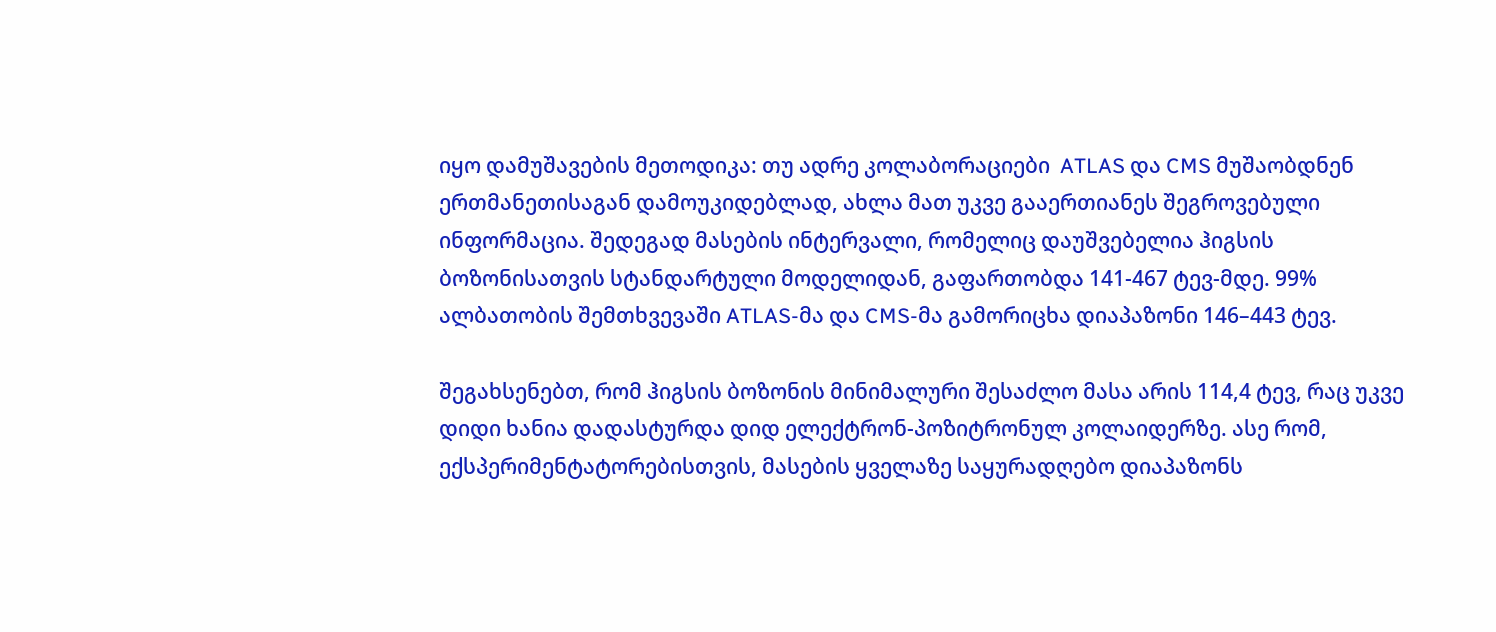იყო დამუშავების მეთოდიკა: თუ ადრე კოლაბორაციები  ATLAS და CMS მუშაობდნენ ერთმანეთისაგან დამოუკიდებლად, ახლა მათ უკვე გააერთიანეს შეგროვებული ინფორმაცია. შედეგად მასების ინტერვალი, რომელიც დაუშვებელია ჰიგსის ბოზონისათვის სტანდარტული მოდელიდან, გაფართობდა 141-467 ტევ-მდე. 99% ალბათობის შემთხვევაში ATLAS-მა და CMS-მა გამორიცხა დიაპაზონი 146–443 ტევ.

შეგახსენებთ, რომ ჰიგსის ბოზონის მინიმალური შესაძლო მასა არის 114,4 ტევ, რაც უკვე დიდი ხანია დადასტურდა დიდ ელექტრონ-პოზიტრონულ კოლაიდერზე. ასე რომ, ექსპერიმენტატორებისთვის, მასების ყველაზე საყურადღებო დიაპაზონს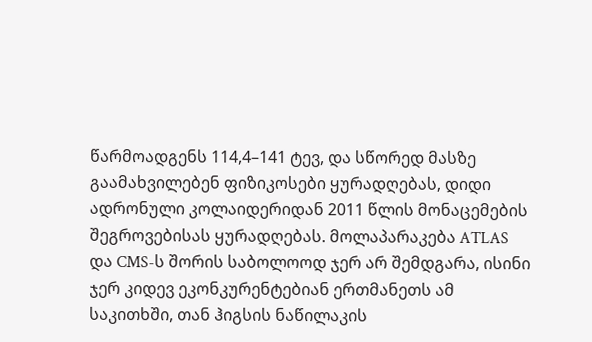წარმოადგენს 114,4–141 ტევ, და სწორედ მასზე გაამახვილებენ ფიზიკოსები ყურადღებას, დიდი ადრონული კოლაიდერიდან 2011 წლის მონაცემების შეგროვებისას ყურადღებას. მოლაპარაკება ATLAS და CMS-ს შორის საბოლოოდ ჯერ არ შემდგარა, ისინი ჯერ კიდევ ეკონკურენტებიან ერთმანეთს ამ საკითხში, თან ჰიგსის ნაწილაკის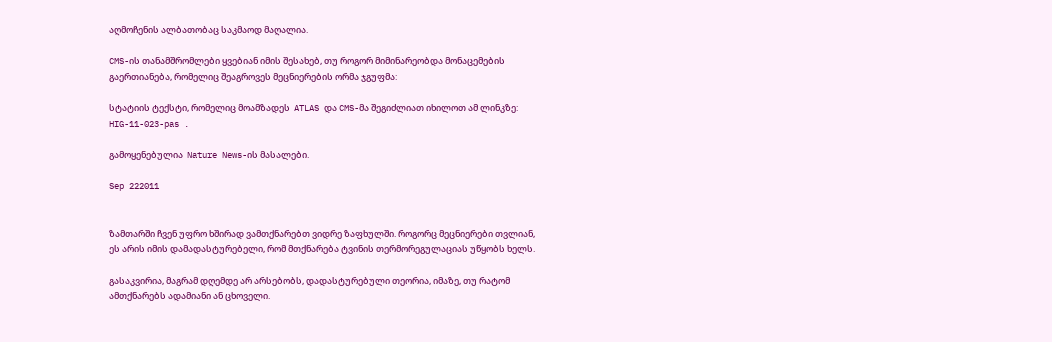აღმოჩენის ალბათობაც საკმაოდ მაღალია.

CMS-ის თანამშრომლები ყვებიან იმის შესახებ, თუ როგორ მიმინარეობდა მონაცემების გაერთიანება, რომელიც შეაგროვეს მეცნიერების ორმა ჯგუფმა:

სტატიის ტექსტი, რომელიც მოამზადეს  ATLAS და CMS-მა შეგიძლიათ იხილოთ ამ ლინკზე:  HIG-11-023-pas .

გამოყენებულია  Nature News-ის მასალები.

Sep 222011


ზამთარში ჩვენ უფრო ხშირად ვამთქნარებთ ვიდრე ზაფხულში. როგორც მეცნიერები თვლიან, ეს არის იმის დამადასტურებელი, რომ მთქნარება ტვინის თერმორეგულაციას უწყობს ხელს.

გასაკვირია, მაგრამ დღემდე არ არსებობს, დადასტურებული თეორია, იმაზე, თუ რატომ ამთქნარებს ადამიანი ან ცხოველი.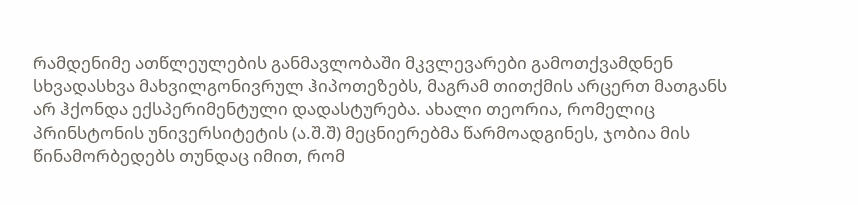რამდენიმე ათწლეულების განმავლობაში მკვლევარები გამოთქვამდნენ სხვადასხვა მახვილგონივრულ ჰიპოთეზებს, მაგრამ თითქმის არცერთ მათგანს არ ჰქონდა ექსპერიმენტული დადასტურება. ახალი თეორია, რომელიც პრინსტონის უნივერსიტეტის (ა.შ.შ) მეცნიერებმა წარმოადგინეს, ჯობია მის წინამორბედებს თუნდაც იმით, რომ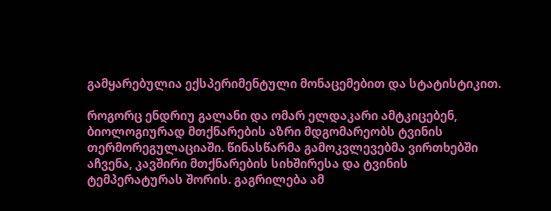გამყარებულია ექსპერიმენტული მონაცემებით და სტატისტიკით.

როგორც ენდრიუ გალანი და ომარ ელდაკარი ამტკიცებენ, ბიოლოგიურად მთქნარების აზრი მდგომარეობს ტვინის თერმორეგულაციაში. წინასწარმა გამოკვლევებმა ვირთხებში აჩვენა, კავშირი მთქნარების სიხშირესა და ტვინის ტემპერატურას შორის. გაგრილება ამ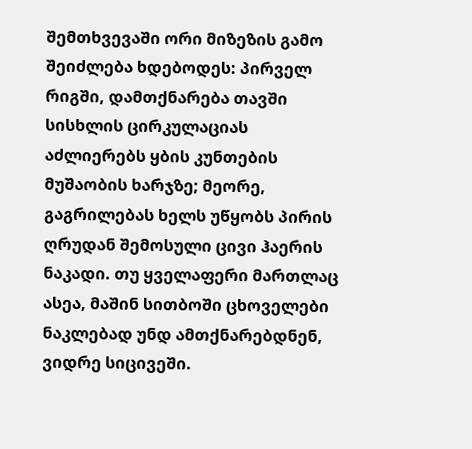შემთხვევაში ორი მიზეზის გამო შეიძლება ხდებოდეს: პირველ რიგში, დამთქნარება თავში სისხლის ცირკულაციას აძლიერებს ყბის კუნთების მუშაობის ხარჯზე; მეორე, გაგრილებას ხელს უწყობს პირის ღრუდან შემოსული ცივი ჰაერის ნაკადი. თუ ყველაფერი მართლაც ასეა, მაშინ სითბოში ცხოველები ნაკლებად უნდ ამთქნარებდნენ, ვიდრე სიცივეში.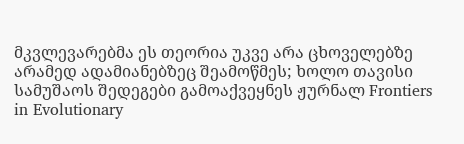მკვლევარებმა ეს თეორია უკვე არა ცხოველებზე არამედ ადამიანებზეც შეამოწმეს; ხოლო თავისი სამუშაოს შედეგები გამოაქვეყნეს ჟურნალ Frontiers in Evolutionary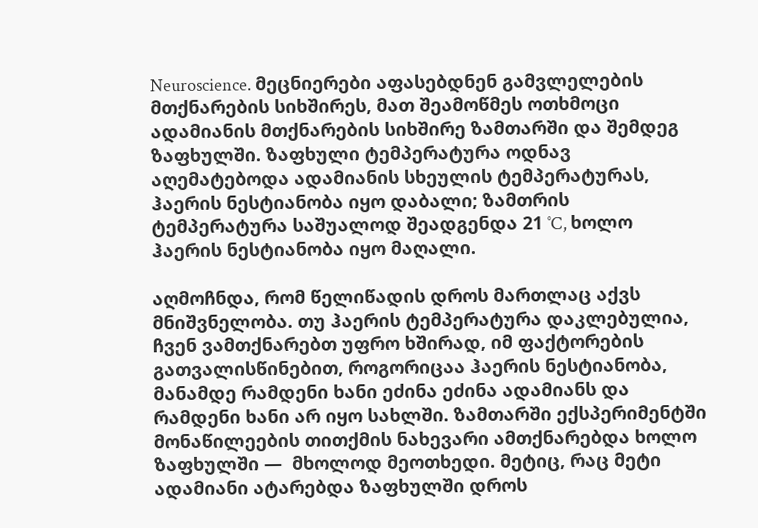Neuroscience. მეცნიერები აფასებდნენ გამვლელების მთქნარების სიხშირეს, მათ შეამოწმეს ოთხმოცი ადამიანის მთქნარების სიხშირე ზამთარში და შემდეგ ზაფხულში. ზაფხული ტემპერატურა ოდნავ აღემატებოდა ადამიანის სხეულის ტემპერატურას, ჰაერის ნესტიანობა იყო დაბალი; ზამთრის ტემპერატურა საშუალოდ შეადგენდა 21 ˚C, ხოლო ჰაერის ნესტიანობა იყო მაღალი.

აღმოჩნდა, რომ წელიწადის დროს მართლაც აქვს მნიშვნელობა. თუ ჰაერის ტემპერატურა დაკლებულია, ჩვენ ვამთქნარებთ უფრო ხშირად, იმ ფაქტორების გათვალისწინებით, როგორიცაა ჰაერის ნესტიანობა, მანამდე რამდენი ხანი ეძინა ეძინა ადამიანს და რამდენი ხანი არ იყო სახლში. ზამთარში ექსპერიმენტში მონაწილეების თითქმის ნახევარი ამთქნარებდა ხოლო ზაფხულში —  მხოლოდ მეოთხედი. მეტიც, რაც მეტი ადამიანი ატარებდა ზაფხულში დროს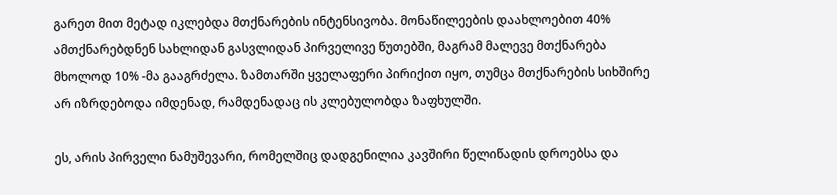გარეთ მით მეტად იკლებდა მთქნარების ინტენსივობა. მონაწილეების დაახლოებით 40% ამთქნარებდნენ სახლიდან გასვლიდან პირველივე წუთებში, მაგრამ მალევე მთქნარება მხოლოდ 10% -მა გააგრძელა. ზამთარში ყველაფერი პირიქით იყო, თუმცა მთქნარების სიხშირე არ იზრდებოდა იმდენად, რამდენადაც ის კლებულობდა ზაფხულში.

ეს, არის პირველი ნამუშევარი, რომელშიც დადგენილია კავშირი წელიწადის დროებსა და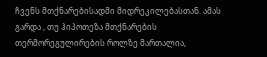ჩვენს მთქნარებისადმი მიდრეკილებასთან. ამას გარდა , თუ ჰიპოთეზა მთქნარების თერმორეგულირების როლზე მართალია,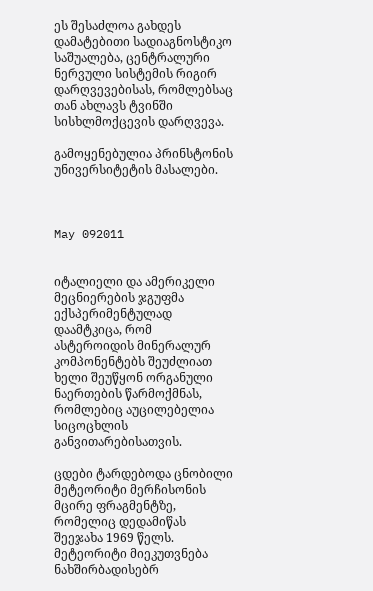ეს შესაძლოა გახდეს დამატებითი სადიაგნოსტიკო საშუალება, ცენტრალური ნერვული სისტემის რიგირ დარღვევებისას, რომლებსაც თან ახლავს ტვინში სისხლმოქცევის დარღვევა.

გამოყენებულია პრინსტონის უნივერსიტეტის მასალები.



May 092011


იტალიელი და ამერიკელი მეცნიერების ჯგუფმა ექსპერიმენტულად დაამტკიცა, რომ ასტეროიდის მინერალურ კომპონენტებს შეუძლიათ ხელი შეუწყონ ორგანული ნაერთების წარმოქმნას, რომლებიც აუცილებელია სიცოცხლის განვითარებისათვის.

ცდები ტარდებოდა ცნობილი მეტეორიტი მერჩისონის მცირე ფრაგმენტზე, რომელიც დედამიწას შეეჯახა 1969 წელს. მეტეორიტი მიეკუთვნება ნახშირბადისებრ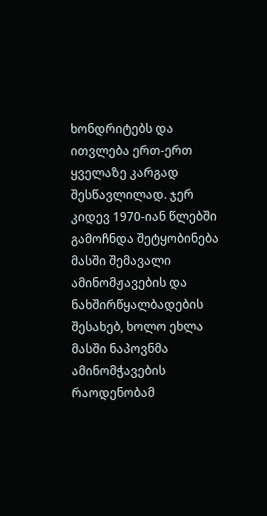ხონდრიტებს და ითვლება ერთ-ერთ ყველაზე კარგად შესწავლილად. ჯერ კიდევ 1970-იან წლებში გამოჩნდა შეტყობინება მასში შემავალი ამინომჟავების და ნახშირწყალბადების შესახებ, ხოლო ეხლა მასში ნაპოვნმა ამინომჭავების რაოდენობამ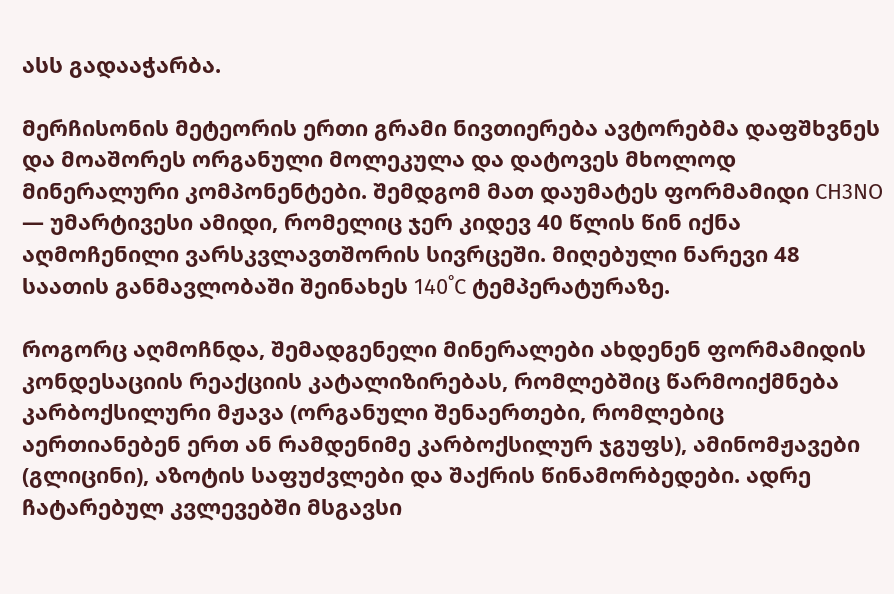ასს გადააჭარბა.

მერჩისონის მეტეორის ერთი გრამი ნივთიერება ავტორებმა დაფშხვნეს და მოაშორეს ორგანული მოლეკულა და დატოვეს მხოლოდ მინერალური კომპონენტები. შემდგომ მათ დაუმატეს ფორმამიდი CH3NO — უმარტივესი ამიდი, რომელიც ჯერ კიდევ 40 წლის წინ იქნა აღმოჩენილი ვარსკვლავთშორის სივრცეში. მიღებული ნარევი 48 საათის განმავლობაში შეინახეს 140˚C ტემპერატურაზე.

როგორც აღმოჩნდა, შემადგენელი მინერალები ახდენენ ფორმამიდის კონდესაციის რეაქციის კატალიზირებას, რომლებშიც წარმოიქმნება კარბოქსილური მჟავა (ორგანული შენაერთები, რომლებიც აერთიანებენ ერთ ან რამდენიმე კარბოქსილურ ჯგუფს), ამინომჟავები (გლიცინი), აზოტის საფუძვლები და შაქრის წინამორბედები. ადრე ჩატარებულ კვლევებში მსგავსი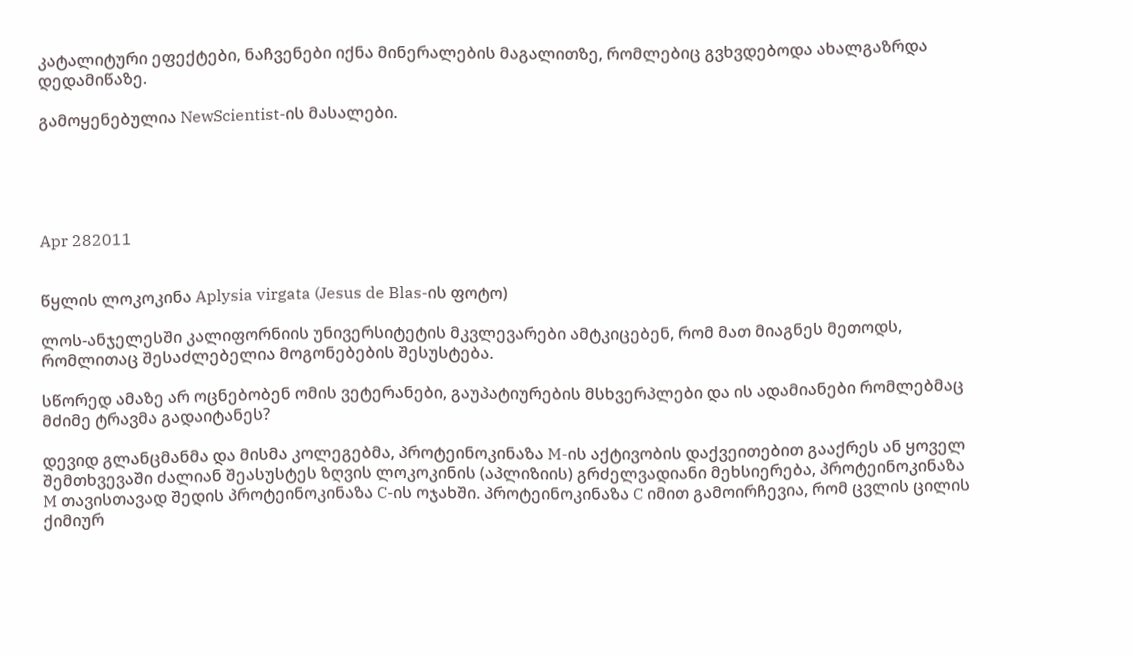კატალიტური ეფექტები, ნაჩვენები იქნა მინერალების მაგალითზე, რომლებიც გვხვდებოდა ახალგაზრდა დედამიწაზე.

გამოყენებულია NewScientist-ის მასალები.





Apr 282011


წყლის ლოკოკინა Aplysia virgata (Jesus de Blas-ის ფოტო)

ლოს-ანჯელესში კალიფორნიის უნივერსიტეტის მკვლევარები ამტკიცებენ, რომ მათ მიაგნეს მეთოდს, რომლითაც შესაძლებელია მოგონებების შესუსტება.

სწორედ ამაზე არ ოცნებობენ ომის ვეტერანები, გაუპატიურების მსხვერპლები და ის ადამიანები რომლებმაც მძიმე ტრავმა გადაიტანეს?

დევიდ გლანცმანმა და მისმა კოლეგებმა, პროტეინოკინაზა M-ის აქტივობის დაქვეითებით გააქრეს ან ყოველ შემთხვევაში ძალიან შეასუსტეს ზღვის ლოკოკინის (აპლიზიის) გრძელვადიანი მეხსიერება, პროტეინოკინაზა M თავისთავად შედის პროტეინოკინაზა C-ის ოჯახში. პროტეინოკინაზა C იმით გამოირჩევია, რომ ცვლის ცილის ქიმიურ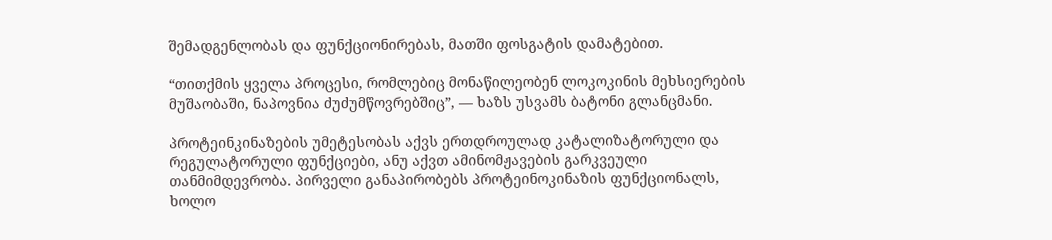შემადგენლობას და ფუნქციონირებას, მათში ფოსგატის დამატებით.

“თითქმის ყველა პროცესი, რომლებიც მონაწილეობენ ლოკოკინის მეხსიერების მუშაობაში, ნაპოვნია ძუძუმწოვრებშიც”, — ხაზს უსვამს ბატონი გლანცმანი.

პროტეინკინაზების უმეტესობას აქვს ერთდროულად კატალიზატორული და რეგულატორული ფუნქციები, ანუ აქვთ ამინომჟავების გარკვეული თანმიმდევრობა. პირველი განაპირობებს პროტეინოკინაზის ფუნქციონალს, ხოლო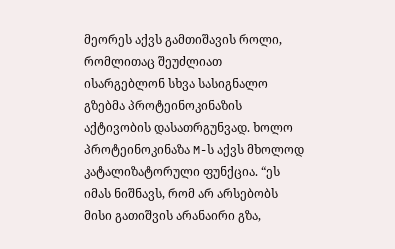მეორეს აქვს გამთიშავის როლი, რომლითაც შეუძლიათ ისარგებლონ სხვა სასიგნალო გზებმა პროტეინოკინაზის აქტივობის დასათრგუნვად. ხოლო პროტეინოკინაზა M-ს აქვს მხოლოდ კატალიზატორული ფუნქცია. “ეს იმას ნიშნავს, რომ არ არსებობს მისი გათიშვის არანაირი გზა,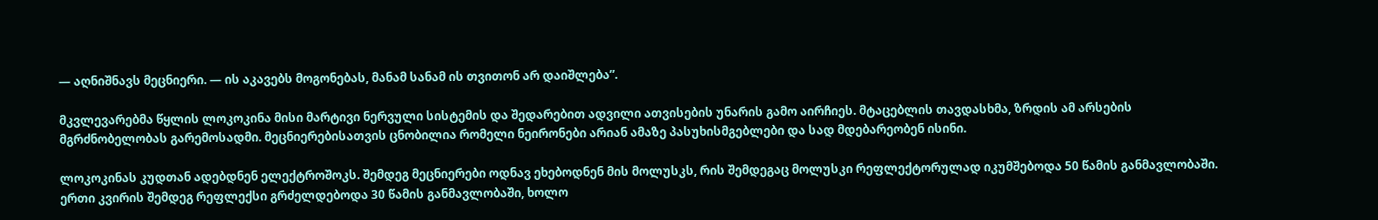— აღნიშნავს მეცნიერი. — ის აკავებს მოგონებას, მანამ სანამ ის თვითონ არ დაიშლება”.

მკვლევარებმა წყლის ლოკოკინა მისი მარტივი ნერვული სისტემის და შედარებით ადვილი ათვისების უნარის გამო აირჩიეს. მტაცებლის თავდასხმა, ზრდის ამ არსების მგრძნობელობას გარემოსადმი. მეცნიერებისათვის ცნობილია რომელი ნეირონები არიან ამაზე პასუხისმგებლები და სად მდებარეობენ ისინი.

ლოკოკინას კუდთან ადებდნენ ელექტროშოკს. შემდეგ მეცნიერები ოდნავ ეხებოდნენ მის მოლუსკს, რის შემდეგაც მოლუსკი რეფლექტორულად იკუმშებოდა 50 წამის განმავლობაში. ერთი კვირის შემდეგ რეფლექსი გრძელდებოდა 30 წამის განმავლობაში, ხოლო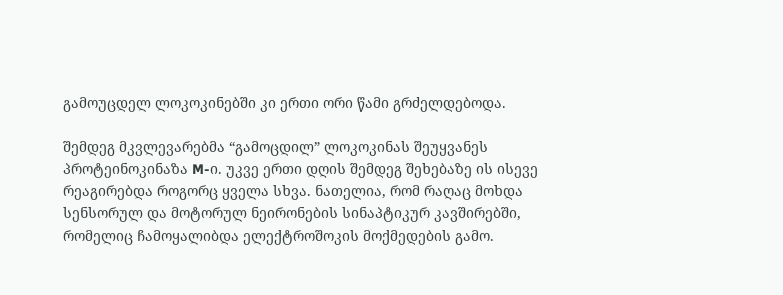გამოუცდელ ლოკოკინებში კი ერთი ორი წამი გრძელდებოდა.

შემდეგ მკვლევარებმა “გამოცდილ” ლოკოკინას შეუყვანეს პროტეინოკინაზა M-ი. უკვე ერთი დღის შემდეგ შეხებაზე ის ისევე რეაგირებდა როგორც ყველა სხვა. ნათელია, რომ რაღაც მოხდა სენსორულ და მოტორულ ნეირონების სინაპტიკურ კავშირებში, რომელიც ჩამოყალიბდა ელექტროშოკის მოქმედების გამო.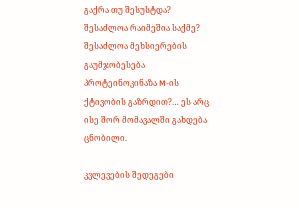გაქრა თუ შესუსტდა? შესაძლოა რაიმეშია საქმე? შესაძლოა მეხსიერების გაუმჯობესება პროტეინოკინაზა M-ის ქტივობის გაზრდით?… ეს არც ისე შორ მომავალში გახდება ცნობილი.

კვლევების შედეგები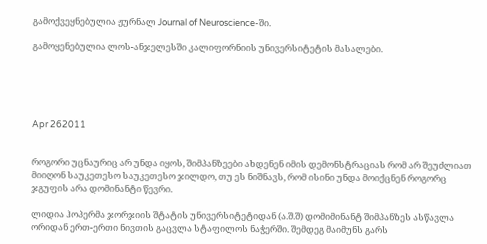გამოქვეყნებულია ჟურნალ Journal of Neuroscience-ში.

გამოყენებულია ლოს-ანჯელესში კალიფორნიის უნივერსიტეტის მასალები.





Apr 262011


როგორი უცნაურიც არ უნდა იყოს, შიმპანზეები ახდენენ იმის დემონსტრაციას რომ არ შეუძლიათ მიიღონ საუკეთესო საუკეთესო ჯილდო, თუ ეს ნიშნავს, რომ ისინი უნდა მოიქცნენ როგორც ჯგუფის არა დომინანტი წევრი.

ლიდია ჰოპერმა ჯორჯიის შტატის უნივერსიტეტიდან (ა.შ.შ) დომიმინანტ შიმპანზეს ასწავლა ორიდან ერთ-ერთი ნივთის გაცვლა სტაფილოს ნაჭერში. შემდეგ მაიმუნს გარს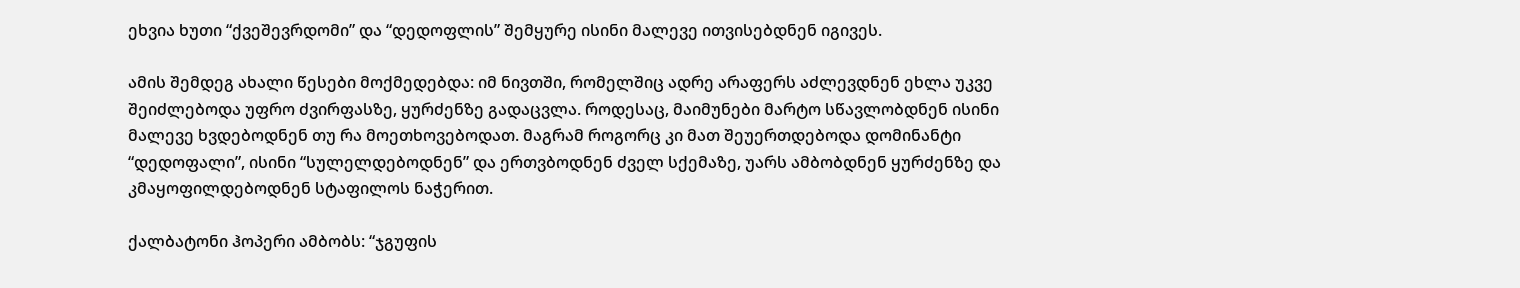ეხვია ხუთი “ქვეშევრდომი” და “დედოფლის” შემყურე ისინი მალევე ითვისებდნენ იგივეს.

ამის შემდეგ ახალი წესები მოქმედებდა: იმ ნივთში, რომელშიც ადრე არაფერს აძლევდნენ ეხლა უკვე შეიძლებოდა უფრო ძვირფასზე, ყურძენზე გადაცვლა. როდესაც, მაიმუნები მარტო სწავლობდნენ ისინი მალევე ხვდებოდნენ თუ რა მოეთხოვებოდათ. მაგრამ როგორც კი მათ შეუერთდებოდა დომინანტი “დედოფალი”, ისინი “სულელდებოდნენ” და ერთვბოდნენ ძველ სქემაზე, უარს ამბობდნენ ყურძენზე და კმაყოფილდებოდნენ სტაფილოს ნაჭერით.

ქალბატონი ჰოპერი ამბობს: “ჯგუფის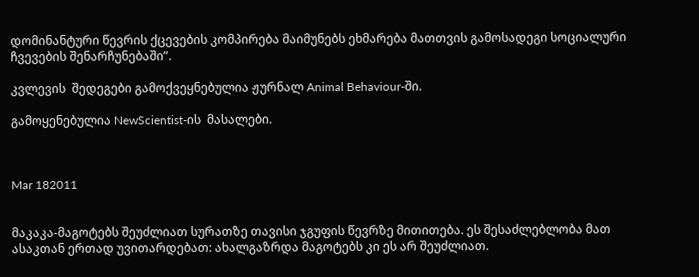დომინანტური წევრის ქცევების კომპირება მაიმუნებს ეხმარება მათთვის გამოსადეგი სოციალური ჩვევების შენარჩუნებაში”.

კვლევის  შედეგები გამოქვეყნებულია ჟურნალ Animal Behaviour-ში.

გამოყენებულია NewScientist-ის  მასალები.



Mar 182011


მაკაკა-მაგოტებს შეუძლიათ სურათზე თავისი ჯგუფის წევრზე მითითება. ეს შესაძლებლობა მათ ასაკთან ერთად უვითარდებათ: ახალგაზრდა მაგოტებს კი ეს არ შეუძლიათ.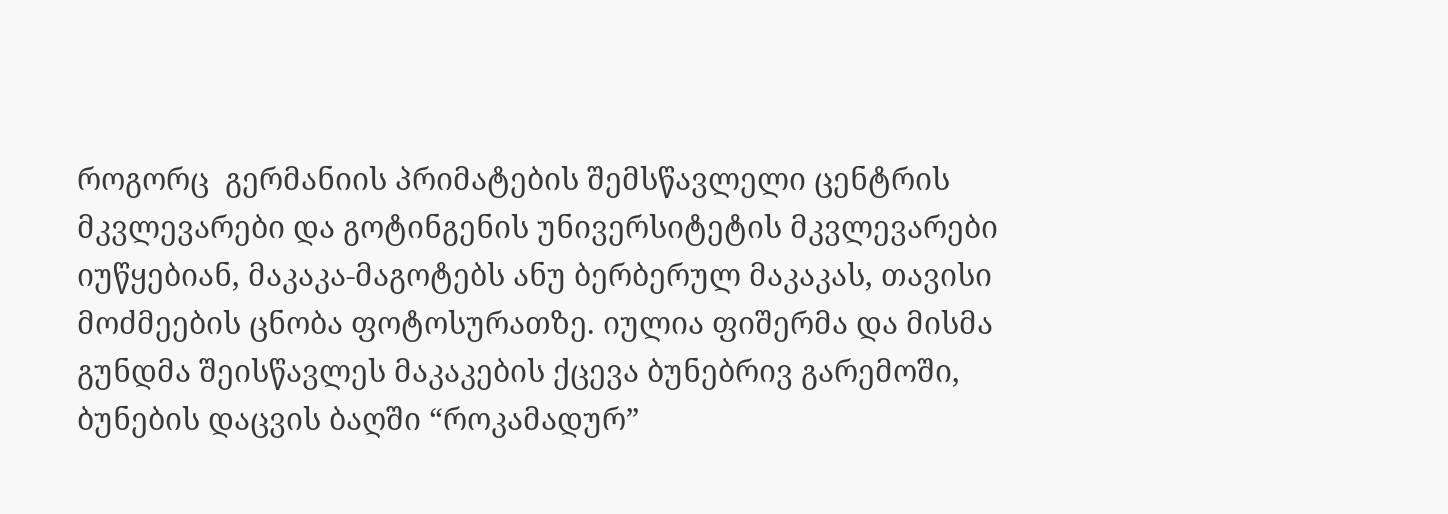როგორც  გერმანიის პრიმატების შემსწავლელი ცენტრის მკვლევარები და გოტინგენის უნივერსიტეტის მკვლევარები იუწყებიან, მაკაკა-მაგოტებს ანუ ბერბერულ მაკაკას, თავისი მოძმეების ცნობა ფოტოსურათზე. იულია ფიშერმა და მისმა გუნდმა შეისწავლეს მაკაკების ქცევა ბუნებრივ გარემოში, ბუნების დაცვის ბაღში “როკამადურ”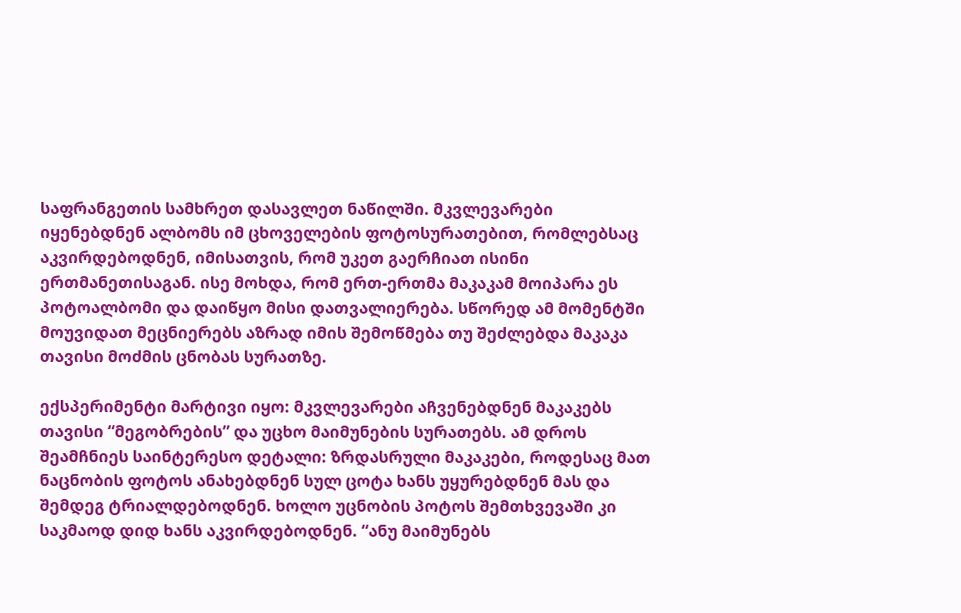საფრანგეთის სამხრეთ დასავლეთ ნაწილში. მკვლევარები იყენებდნენ ალბომს იმ ცხოველების ფოტოსურათებით, რომლებსაც აკვირდებოდნენ, იმისათვის, რომ უკეთ გაერჩიათ ისინი ერთმანეთისაგან. ისე მოხდა, რომ ერთ-ერთმა მაკაკამ მოიპარა ეს პოტოალბომი და დაიწყო მისი დათვალიერება. სწორედ ამ მომენტში მოუვიდათ მეცნიერებს აზრად იმის შემოწმება თუ შეძლებდა მაკაკა თავისი მოძმის ცნობას სურათზე.

ექსპერიმენტი მარტივი იყო: მკვლევარები აჩვენებდნენ მაკაკებს თავისი “მეგობრების” და უცხო მაიმუნების სურათებს. ამ დროს შეამჩნიეს საინტერესო დეტალი: ზრდასრული მაკაკები, როდესაც მათ ნაცნობის ფოტოს ანახებდნენ სულ ცოტა ხანს უყურებდნენ მას და შემდეგ ტრიალდებოდნენ. ხოლო უცნობის პოტოს შემთხვევაში კი საკმაოდ დიდ ხანს აკვირდებოდნენ. “ანუ მაიმუნებს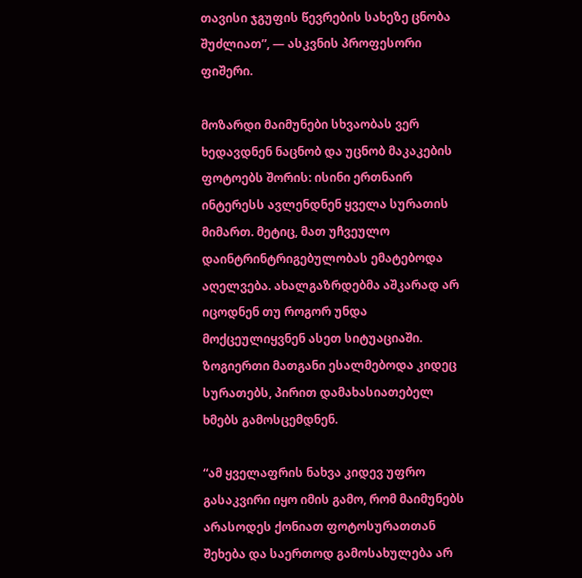თავისი ჯგუფის წევრების სახეზე ცნობა შუძლიათ”, — ასკვნის პროფესორი ფიშერი.

მოზარდი მაიმუნები სხვაობას ვერ ხედავდნენ ნაცნობ და უცნობ მაკაკების ფოტოებს შორის: ისინი ერთნაირ ინტერესს ავლენდნენ ყველა სურათის მიმართ. მეტიც, მათ უჩვეულო დაინტრინტრიგებულობას ემატებოდა აღელვება. ახალგაზრდებმა აშკარად არ იცოდნენ თუ როგორ უნდა მოქცეულიყვნენ ასეთ სიტუაციაში. ზოგიერთი მათგანი ესალმებოდა კიდეც სურათებს, პირით დამახასიათებელ ხმებს გამოსცემდნენ.

“ამ ყველაფრის ნახვა კიდევ უფრო გასაკვირი იყო იმის გამო, რომ მაიმუნებს არასოდეს ქონიათ ფოტოსურათთან შეხება და საერთოდ გამოსახულება არ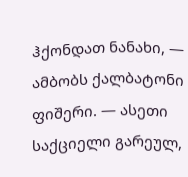ჰქონდათ ნანახი, — ამბობს ქალბატონი ფიშერი. — ასეთი საქციელი გარეულ,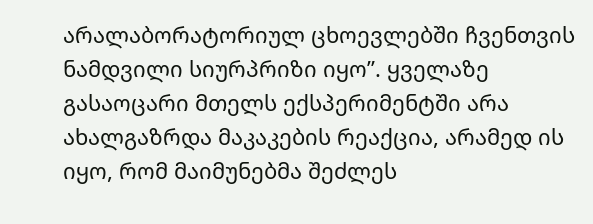არალაბორატორიულ ცხოევლებში ჩვენთვის ნამდვილი სიურპრიზი იყო”. ყველაზე გასაოცარი მთელს ექსპერიმენტში არა ახალგაზრდა მაკაკების რეაქცია, არამედ ის იყო, რომ მაიმუნებმა შეძლეს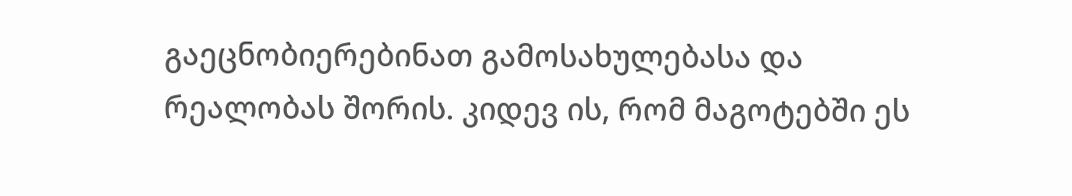გაეცნობიერებინათ გამოსახულებასა და რეალობას შორის. კიდევ ის, რომ მაგოტებში ეს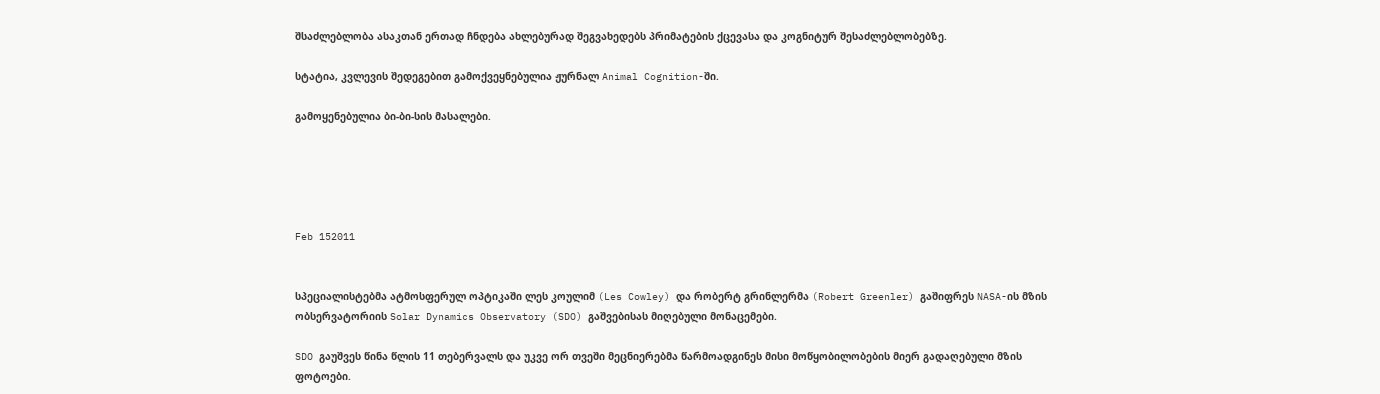შსაძლებლობა ასაკთან ერთად ჩნდება ახლებურად შეგვახედებს პრიმატების ქცევასა და კოგნიტურ შესაძლებლობებზე.

სტატია, კვლევის შედეგებით გამოქვეყნებულია ჟურნალ Animal Cognition-ში.

გამოყენებულია ბი-ბი-სის მასალები.





Feb 152011


სპეციალისტებმა ატმოსფერულ ოპტიკაში ლეს კოულიმ (Les Cowley) და რობერტ გრინლერმა (Robert Greenler) გაშიფრეს NASA-ის მზის ობსერვატორიის Solar Dynamics Observatory (SDO) გაშვებისას მიღებული მონაცემები.

SDO გაუშვეს წინა წლის 11 თებერვალს და უკვე ორ თვეში მეცნიერებმა წარმოადგინეს მისი მოწყობილობების მიერ გადაღებული მზის ფოტოები.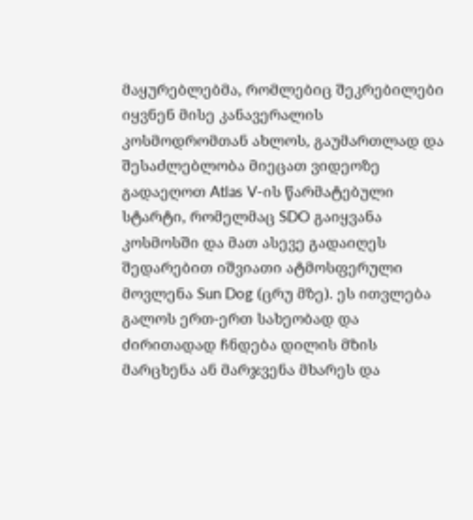მაყურებლებმა, რომლებიც შეკრებილები იყვნენ მისე კანავერალის კოსმოდრომთან ახლოს, გაუმართლად და შესაძლებლობა მიეცათ ვიდეოზე გადაეღოთ Atlas V-ის წარმატებული სტარტი, რომელმაც SDO გაიყვანა კოსმოსში და მათ ასევე გადაიღეს შედარებით იშვიათი ატმოსფერული მოვლენა Sun Dog (ცრუ მზე). ეს ითვლება გალოს ერთ-ერთ სახეობად და ძირითადად ჩნდება დილის მზის მარცხენა ან მარჯვენა მხარეს და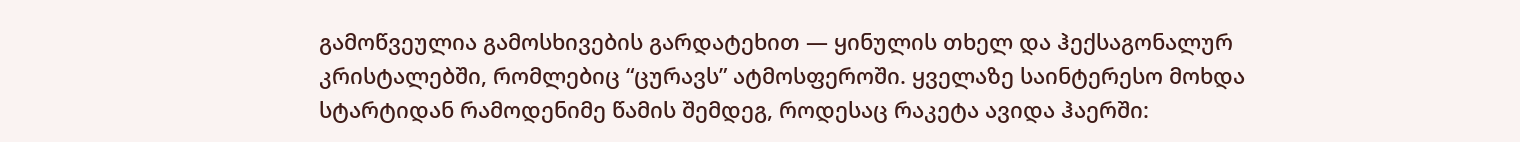გამოწვეულია გამოსხივების გარდატეხით — ყინულის თხელ და ჰექსაგონალურ კრისტალებში, რომლებიც “ცურავს” ატმოსფეროში. ყველაზე საინტერესო მოხდა სტარტიდან რამოდენიმე წამის შემდეგ, როდესაც რაკეტა ავიდა ჰაერში: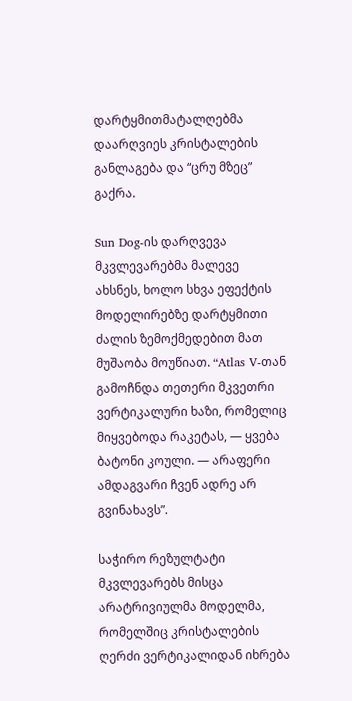დარტყმითმატალღებმა დაარღვიეს კრისტალების განლაგება და “ცრუ მზეც” გაქრა.

Sun Dog-ის დარღვევა მკვლევარებმა მალევე ახსნეს, ხოლო სხვა ეფექტის მოდელირებზე დარტყმითი ძალის ზემოქმედებით მათ მუშაობა მოუწიათ. “Atlas V-თან გამოჩნდა თეთერი მკვეთრი ვერტიკალური ხაზი, რომელიც მიყვებოდა რაკეტას, — ყვება ბატონი კოული. — არაფერი ამდაგვარი ჩვენ ადრე არ გვინახავს”.

საჭირო რეზულტატი მკვლევარებს მისცა არატრივიულმა მოდელმა, რომელშიც კრისტალების ღერძი ვერტიკალიდან იხრება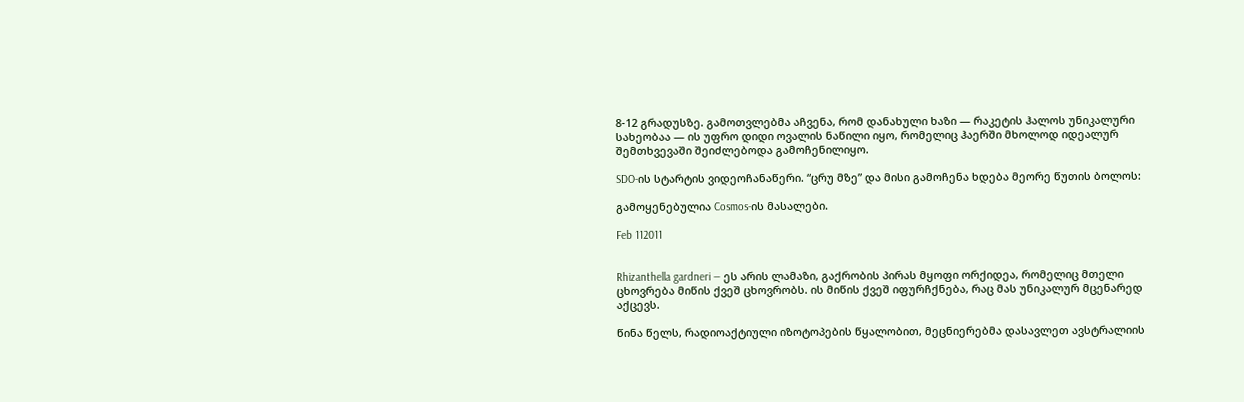8-12 გრადუსზე. გამოთვლებმა აჩვენა, რომ დანახული ხაზი — რაკეტის ჰალოს უნიკალური სახეობაა — ის უფრო დიდი ოვალის ნაწილი იყო, რომელიც ჰაერში მხოლოდ იდეალურ შემთხვევაში შეიძლებოდა გამოჩენილიყო.

SDO-ის სტარტის ვიდეოჩანაწერი. “ცრუ მზე” და მისი გამოჩენა ხდება მეორე წუთის ბოლოს:

გამოყენებულია Cosmos-ის მასალები.

Feb 112011


Rhizanthella gardneri — ეს არის ლამაზი, გაქრობის პირას მყოფი ორქიდეა, რომელიც მთელი ცხოვრება მიწის ქვეშ ცხოვრობს. ის მიწის ქვეშ იფურჩქნება, რაც მას უნიკალურ მცენარედ აქცევს.

წინა წელს, რადიოაქტიული იზოტოპების წყალობით, მეცნიერებმა დასავლეთ ავსტრალიის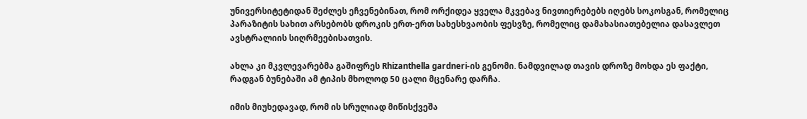უნივერსიტეტიდან შეძლეს ეჩვენებინათ, რომ ორქიდეა ყველა მკვებავ ნივთიერებებს იღებს სოკოსგან, რომელიც პარაზიტის სახით არსებობს დროკის ერთ-ერთ სახესხვაობის ფესვზე, რომელიც დამახასიათებელია დასავლეთ ავსტრალიის სიღრმეებისათვის.

ახლა კი მკვლევარებმა გაშიფრეს Rhizanthella gardneri-ის გენომი. ნამდვილად თავის დროზე მოხდა ეს ფაქტი, რადგან ბუნებაში ამ ტიპის მხოლოდ 50 ცალი მცენარე დარჩა.

იმის მიუხედავად, რომ ის სრულიად მიწისქვეშა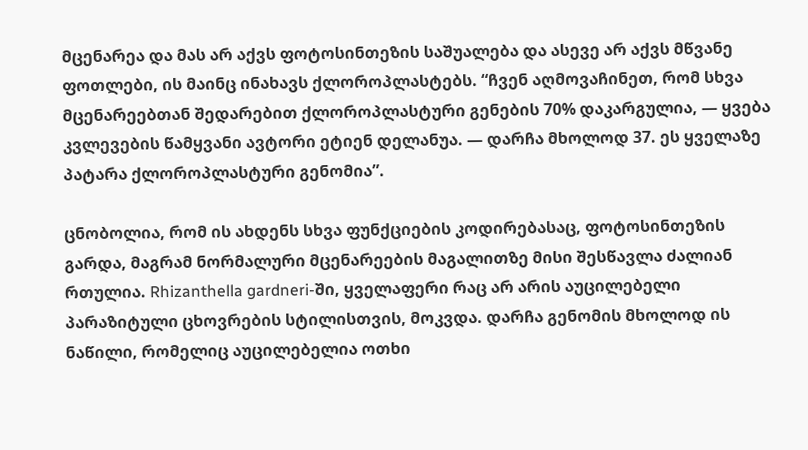მცენარეა და მას არ აქვს ფოტოსინთეზის საშუალება და ასევე არ აქვს მწვანე ფოთლები, ის მაინც ინახავს ქლოროპლასტებს. “ჩვენ აღმოვაჩინეთ, რომ სხვა მცენარეებთან შედარებით ქლოროპლასტური გენების 70% დაკარგულია, — ყვება კვლევების წამყვანი ავტორი ეტიენ დელანუა. — დარჩა მხოლოდ 37. ეს ყველაზე პატარა ქლოროპლასტური გენომია”.

ცნობოლია, რომ ის ახდენს სხვა ფუნქციების კოდირებასაც, ფოტოსინთეზის გარდა, მაგრამ ნორმალური მცენარეების მაგალითზე მისი შესწავლა ძალიან რთულია. Rhizanthella gardneri-ში, ყველაფერი რაც არ არის აუცილებელი პარაზიტული ცხოვრების სტილისთვის, მოკვდა. დარჩა გენომის მხოლოდ ის ნაწილი, რომელიც აუცილებელია ოთხი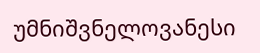უმნიშვნელოვანესი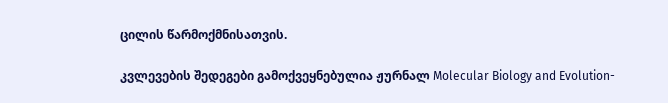ცილის წარმოქმნისათვის.

კვლევების შედეგები გამოქვეყნებულია ჟურნალ Molecular Biology and Evolution-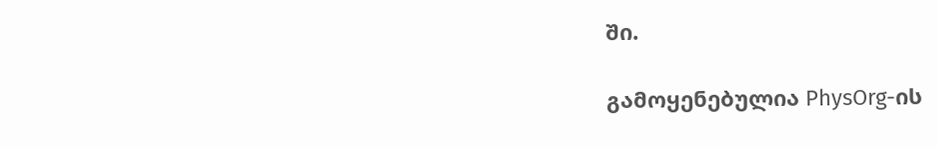ში.

გამოყენებულია PhysOrg-ის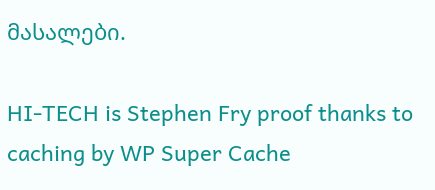მასალები.

HI-TECH is Stephen Fry proof thanks to caching by WP Super Cache